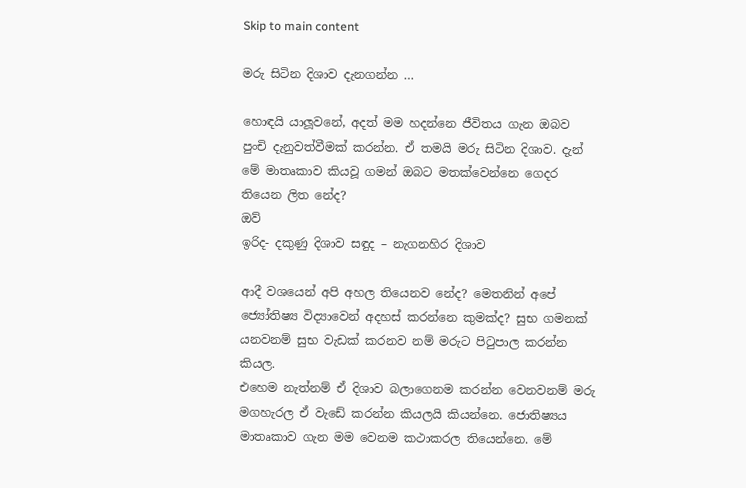Skip to main content

මරු සිටින දිශාව දැනගන්න …

හොඳයි යාලූවනේ, අදත් මම හදන්නෙ ජීවිතය ගැන ඔබව පුංචි දැනුවත්වීමක් කරන්න. ඒ තමයි මරු සිටින දිශාව. දැන් මේ මාතෘකාව කියවූ ගමන් ඔබට මතක්වෙන්නෙ ගෙදර තියෙන ලිත නේද?
ඔව්
ඉරිද- දකුණු දිශාව සඳුද – නැගනහිර දිශාව

ආදී වශයෙන් අපි අහල තියෙනව නේද? මෙතනින් අපේ ජ්‍යෝතිෂ්‍ය විද්‍යාවෙන් අදහස් කරන්නෙ කුමක්ද? සුභ ගමනක් යනවනම් සුභ වැඩක් කරනව නම් මරුට පිටුපාල කරන්න කියල.
එහෙම නැත්නම් ඒ දිශාව බලාගෙනම කරන්න වෙනවනම් මරු මගහැරල ඒ වැඩේ කරන්න කියලයි කියන්නෙ. ජොතිෂ්‍යය මාතෘකාව ගැන මම වෙනම කථාකරල තියෙන්නෙ. මේ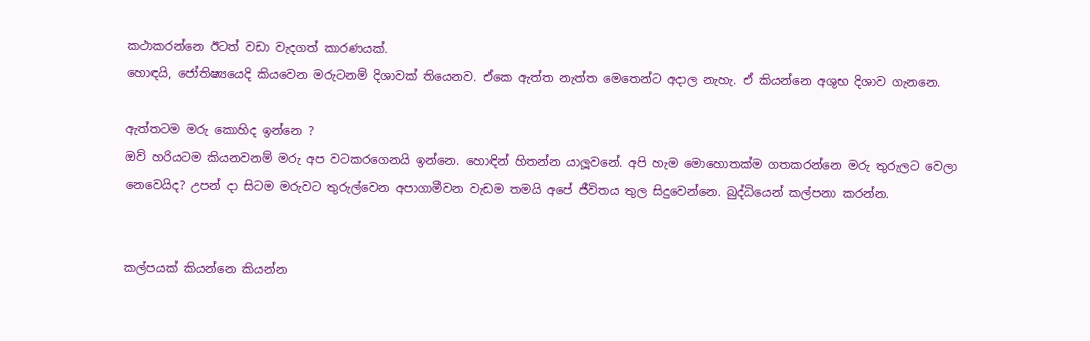කථාකරන්නෙ ඊටත් වඩා වැදගත් කාරණයක්.
හොඳයි, ජෝතිෂ්‍යයෙදි කියවෙන මරුටනම් දිශාවක් තියෙනව. ඒකෙ ඇත්ත නැත්ත මෙතෙන්ට අදාල නැහැ. ඒ කියන්නෙ අශුභ දිශාව ගැනනෙ.

ඇත්තටම මරු කොහිද ඉන්නෙ ?
ඔව් හරියටම කියනවනම් මරු අප වටකරගෙනයි ඉන්නෙ. හොඳින් හිතන්න යාලූවනේ. අපි හැම මොහොතක්ම ගතකරන්නෙ මරු තුරුලට වෙලා නෙවෙයිද? උපන් දා සිටම මරුවට තුරුල්වෙන අපාගාමීවන වැඩම තමයි අපේ ජීවිතය තුල සිදුවෙන්නෙ. බුද්ධියෙන් කල්පනා කරන්න.


කල්පයක් කියන්නෙ කියන්න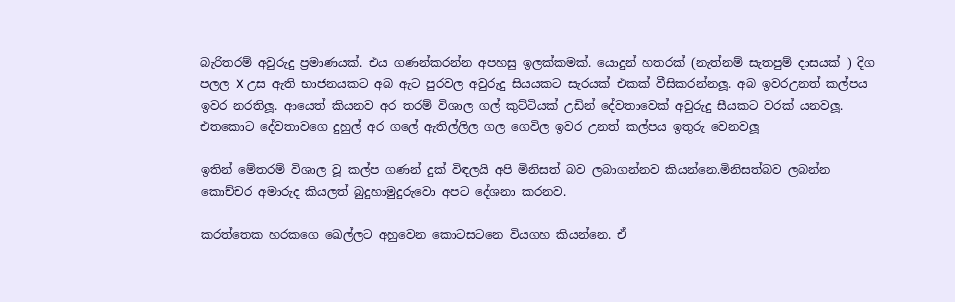බැරිතරම් අවුරුදු ප්‍රමාණයක්. එය ගණන්කරන්න අපහසු ඉලක්කමක්. යොදුන් හතරක් (නැත්නම් සැතපුම් දාසයක් ) දිග පලල X උස ඇති භාජනයකට අබ ඇට පුරවල අවුරුදු සියයකට සැරයක් එකක් වීසිකරන්නලූ. අබ ඉවරඋනත් කල්පය ඉවර නරතිලූ. ආයෙත් කියනව අර තරම් විශාල ගල් කුට්ටියක් උඩින් දේවතාවෙක් අවුරුදු සීයකට වරක් යනවලූ. එතකොට දේවතාවගෙ දුහුල් අර ගලේ ඇතිල්ලිල ගල ගෙවිල ඉවර උනත් කල්පය ඉතුරු වෙනවලූ

ඉතින් මේතරම් විශාල වූ කල්ප ගණන් දුක් විඳලයි අපි මිනිසත් බව ලබාගන්නව කියන්නෙ.මිනිසත්බව ලබන්න කොච්චර අමාරුද කියලත් බුදුහාමුදුරුවො අපට දේශනා කරනව.

කරත්තෙක හරකගෙ ඛෙල්ලට අහුවෙන කොටසටනෙ වියගහ කියන්නෙ. ඒ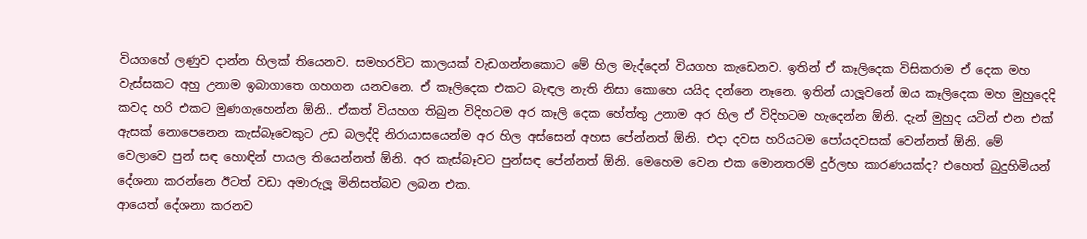වියගහේ ලණුව දාන්න හිලක් තියෙනව. සමහරවිට කාලයක් වැඩගන්නකොට මේ හිල මැද්දෙන් වියගහ කැඩෙනව. ඉතින් ඒ කෑලිදෙක විසිකරාම ඒ දෙක මහ වැස්සකට අහු උනාම ඉබාගාතෙ ගහගන යනවනෙ. ඒ කෑලිදෙක එකට බැඳල නැති නිසා කොහෙ යයිද දන්නෙ නෑනෙ. ඉතින් යාලූවනේ ඔය කෑලිදෙක මහ මුහුදෙදි කවද හරි එකට මුණගැහෙන්න ඕනි.. ඒකත් වියහග තිබුන විදිහටම අර කෑලි දෙක හේත්තු උනාම අර හිල ඒ විදිහටම හැදෙන්න ඕනි. දැන් මුහුද යටින් එන එක් ඇසක් නොපෙනෙන කැස්බෑවෙකුට උඩ බලද්දි නිරායාසයෙන්ම අර හිල අස්සෙන් අහස පේන්නත් ඕනි. එදා දවස හරියටම පෝයදවසක් වෙන්නත් ඕනි. මේ වෙලාවෙ පුන් සඳ හොඳින් පායල තියෙන්නත් ඕනි. අර කැස්බෑවට පුන්සඳ පේන්නත් ඕනි. මෙහෙම වෙන එක මොනතරම් දුර්ලභ කාරණයක්ද? එහෙත් බුදුහිමියන් දේශනා කරන්නෙ ඊටත් වඩා අමාරුලූ මිනිසත්බව ලබන එක.
ආයෙත් දේශනා කරනව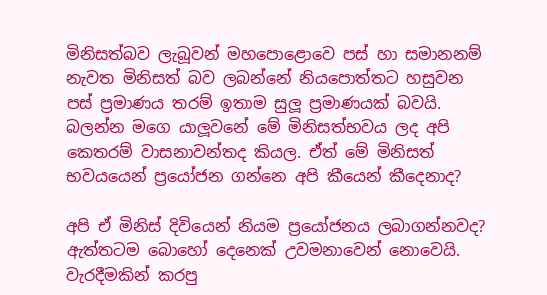මිනිසත්බව ලැබූවන් මහපොළොවෙ පස් හා සමානනම් නැවත මිනිසත් බව ලබන්නේ නියපොත්තට හසුවන පස් ප්‍රමාණය තරම් ඉතාම සුලූ ප්‍රමාණයක් බවයි. බලන්න මගෙ යාලූවනේ මේ මිනිසත්භවය ලද අපි කෙතරම් වාසනාවන්තද කියල. ඒත් මේ මිනිසත් භවයයෙන් ප්‍රයෝජන ගන්නෙ අපි කීයෙන් කීදෙනාද?

අපි ඒ මිනිස් දිවියෙන් නියම ප්‍රයෝජනය ලබාගන්නවද? ඇත්තටම බොහෝ දෙනෙක් උවමනාවෙන් නොවෙයි. වැරදීමකින් කරපු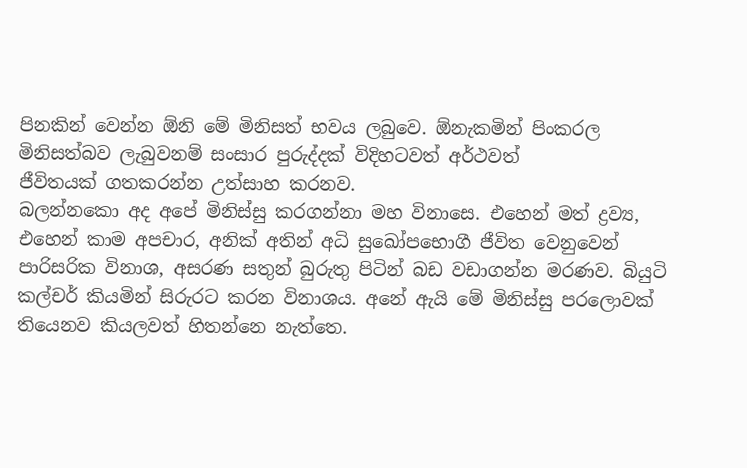පිනකින් වෙන්න ඕනි මේ මිනිසත් භවය ලබුවෙ. ඕනැකමින් පිංකරල මිනිසත්බව ලැබුවනම් සංසාර පුරුද්දක් විදිහටවත් අර්ථවත්
ජීවිතයක් ගතකරන්න උත්සාහ කරනව.
බලන්නකො අද අපේ මිනිස්සු කරගන්නා මහ විනාසෙ. එහෙන් මත් ද්‍රව්‍ය, එහෙන් කාම අපචාර, අනික් අතින් අධි සුඛෝපභොගී ජීවිත වෙනුවෙන් පාරිසරික විනාශ, අසරණ සතුන් බුරුතු පිටින් බඩ වඩාගන්න මරණව. බියුටි කල්චර් කියමින් සිරුරට කරන විනාශය. අනේ ඇයි මේ මිනිස්සු පරලොවක් තියෙනව කියලවත් හිතන්නෙ නැත්තෙ.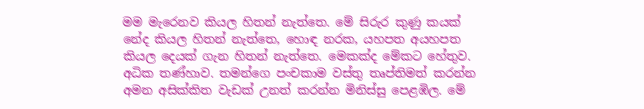මම මැරෙනව කියල හිතන් නැත්තෙ. මේ සිරුර කුණු කයක් නේද කියල හිතන් නැත්තෙ, හොඳ නරක, යහපත අයහපත කියල දෙයක් ගැන හිතන් නැත්තෙ. මෙකක්ද මේකට හේතුව. අධික තණ්හාව. තමන්ගෙ පංචකාම වස්තු තෘප්තිමත් කරන්න අමන අසික්කිත වැඩක් උනත් කරන්න මිනිස්සු පෙළඹිල. මේ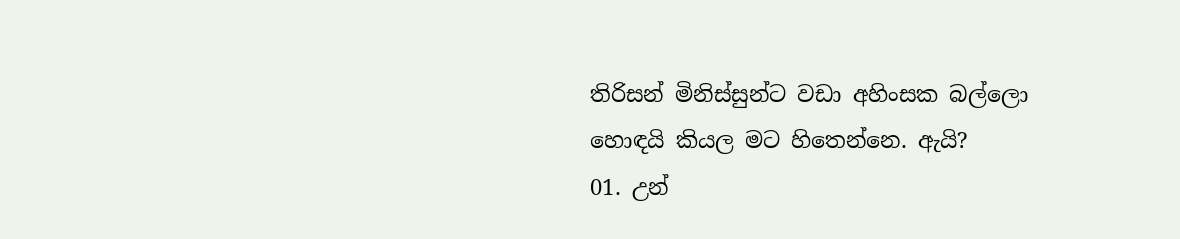තිරිසන් මිනිස්සුන්ට වඩා අහිංසක බල්ලො හොඳයි කියල මට හිතෙන්නෙ. ඇයි?
01. උන්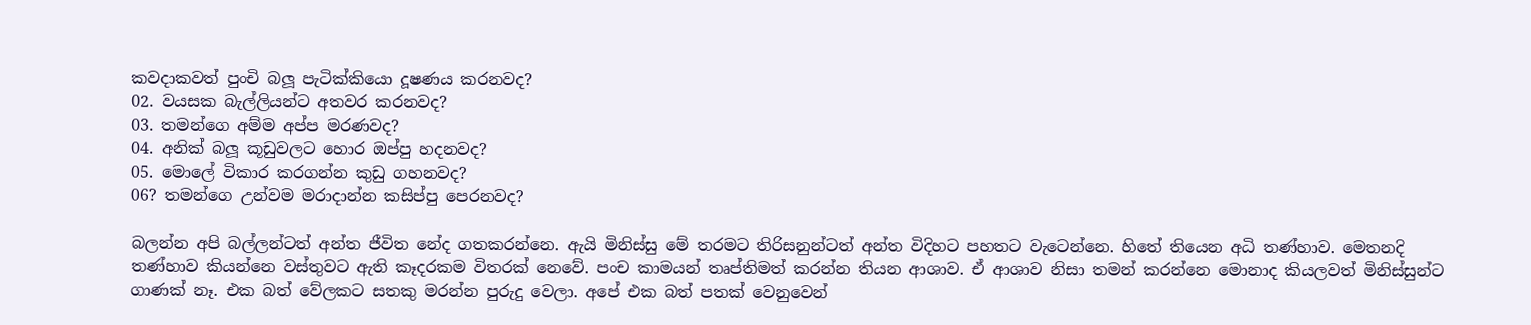කවදාකවත් පුංචි බලූ පැටික්කියො දූෂණය කරනවද?
02. වයසක බැල්ලියන්ට අතවර කරනවද?
03. තමන්ගෙ අම්ම අප්ප මරණවද?
04. අනික් බලූ කූඩුවලට හොර ඔප්පු හදනවද?
05. මොලේ විකාර කරගන්න කුඩු ගහනවද?
06? තමන්ගෙ උන්වම මරාදාන්න කසිප්පු පෙරනවද?

බලන්න අපි බල්ලන්ටත් අන්ත ජීවිත නේද ගතකරන්නෙ. ඇයි මිනිස්සු මේ තරමට තිරිසනුන්ටත් අන්ත විදිහට පහතට වැටෙන්නෙ. හිතේ තියෙන අධි තණ්හාව. මෙතනදි තණ්හාව කියන්නෙ වස්තුවට ඇති කෑදරකම විතරක් නෙවේ. පංච කාමයන් තෘප්තිමත් කරන්න තියන ආශාව. ඒ ආශාව නිසා තමන් කරන්නෙ මොනාද කියලවත් මිනිස්සුන්ට ගාණක් නෑ. එක බත් වේලකට සතකු මරන්න පුරුදු වෙලා. අපේ එක බත් පතක් වෙනුවෙන්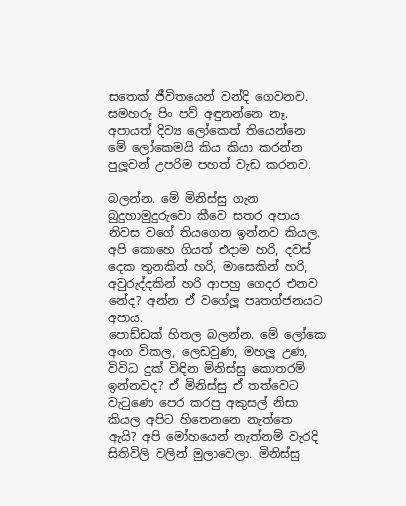සතෙක් ජීවිතයෙන් වන්දි ගෙවනව. සමහරු පිං පව් අඳුනන්නෙ නෑ. අපායත් දිව්‍ය ලෝකෙත් තියෙන්නෙ මේ ලෝකෙමයි කිය කියා කරන්න පුලූවන් උපරිම පහත් වැඩ කරනව.

බලන්න. මේ මිනිස්සු ගැන බුදුහාමුදුරුවො කීවෙ සතර අපාය නිවස වගේ තියගෙන ඉන්නව කියල. අපි කොහෙ ගියත් එදාම හරි, දවස් දෙක තුනකින් හරි, මාසෙකින් හරි, අවුරුද්දකින් හරි ආපහු ගෙදර එනව නේද? අන්න ඒ වගේලූ පෘතග්ජනයට අපාය.
පොඩ්ඩක් හිතල බලන්න. මේ ලෝකෙ අංග විකල, ලෙඩවුණ, මහලූ උණ, විවිධ දුක් විඳින මිනිස්සු කොතරම් ඉන්නවද? ඒ මිනිස්සු ඒ තත්වෙට වැටුණෙ පෙර කරපු අකුසල් නිසා කියල අපිට හිතෙනනෙ නැත්තෙ ඇයි? අපි මෝහයෙන් නැත්නම් වැරදි සිතිවිලි වලින් මුලාවෙලා. මිනිස්සු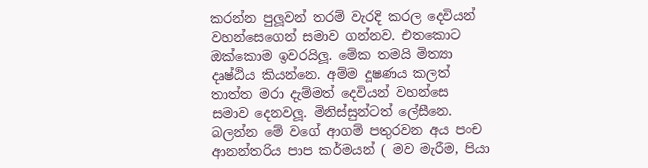කරන්න පුලූවන් තරම් වැරදි කරල දෙවියන් වහන්සෙගෙන් සමාව ගන්නව. එතකොට ඔක්කොම ඉවරයිලූ. මේක තමයි මිත්‍යා දෘෂ්ඨිය කියන්නෙ. අම්ම දූෂණය කලත් තාත්ත මරා දැම්මත් දෙවියන් වහන්සෙ සමාව දෙනවලූ. මිනිස්සුන්ටත් ලේසීනෙ. බලන්න මේ වගේ ආගම් පතුරවන අය පංච ආනන්තරිය පාප කර්මයන් ( මව මැරීම, පියා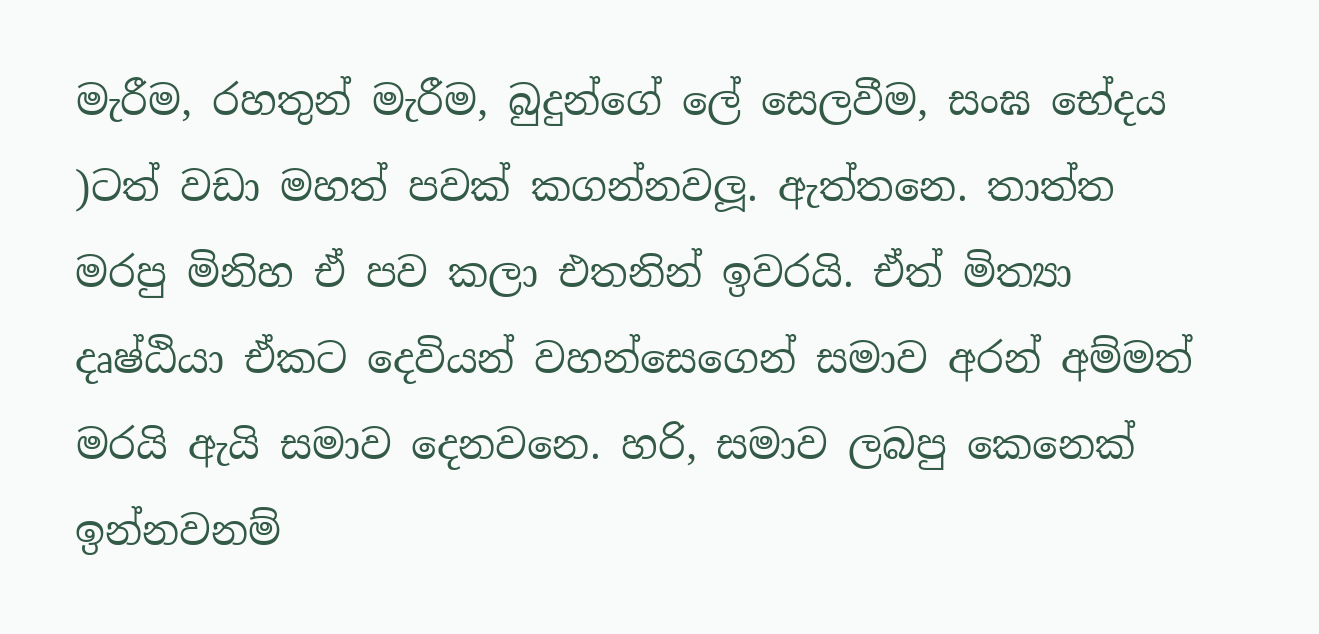මැරීම, රහතුන් මැරීම, බුදුන්ගේ ලේ සෙලවීම, සංඝ භේදය )ටත් වඩා මහත් පවක් කගන්නවලූ. ඇත්තනෙ. තාත්ත මරපු මිනිහ ඒ පව කලා එතනින් ඉවරයි. ඒත් මිත්‍යා දෘෂ්ඨියා ඒකට දෙවියන් වහන්සෙගෙන් සමාව අරන් අම්මත් මරයි ඇයි සමාව දෙනවනෙ. හරි, සමාව ලබපු කෙනෙක් ඉන්නවනම්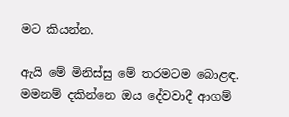මට කියන්න.

ඇයි මේ මිනිස්සු මේ තරමටම බොළඳ. මමනම් දකින්නෙ ඔය දේවවාදී ආගම්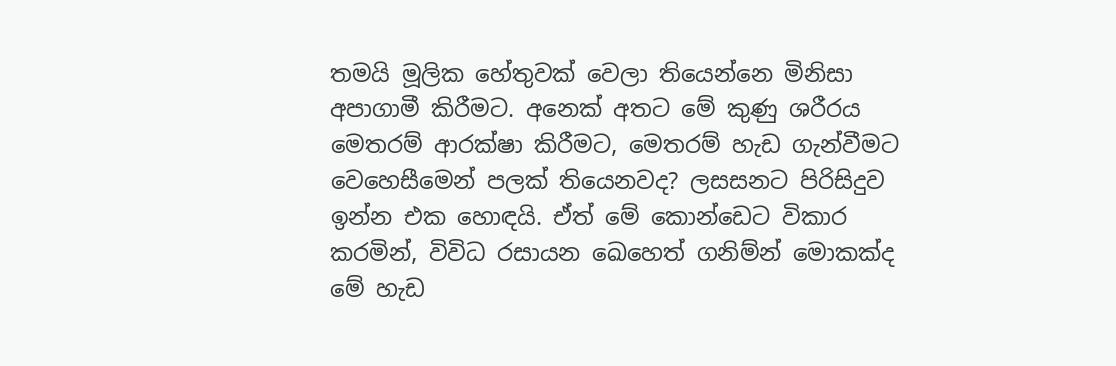තමයි මූලික හේතුවක් වෙලා තියෙන්නෙ මිනිසා අපාගාමී කිරීමට. අනෙක් අතට මේ කුණු ශරීරය මෙතරම් ආරක්ෂා කිරීමට, මෙතරම් හැඩ ගැන්වීමට වෙහෙසීමෙන් පලක් තියෙනවද? ලසසනට පිරිසිදුව ඉන්න එක හොඳයි. ඒත් මේ කොන්ඩෙට විකාර කරමින්, විවිධ රසායන ඛෙහෙත් ගනිම්න් මොකක්ද මේ හැඩ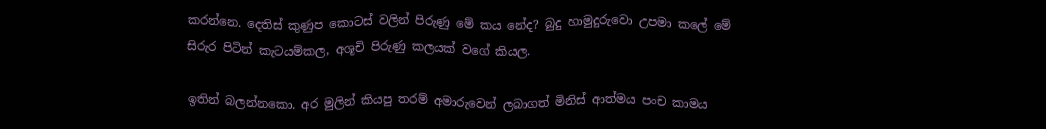කරන්නෙ. දෙතිස් කුණුප කොටස් වලින් පිරුණු මේ කය නේද? බුදු හාමුදුරුවො උපමා කලේ මේ සිරුර පිටින් කැටයම්කල, අශූචි පිරුණු කලයක් වගේ කියල.

ඉතින් බලන්නකො. අර මුලින් කියපු තරම් අමාරුවෙන් ලබාගත් මිනිස් ආත්මය පංච කාමය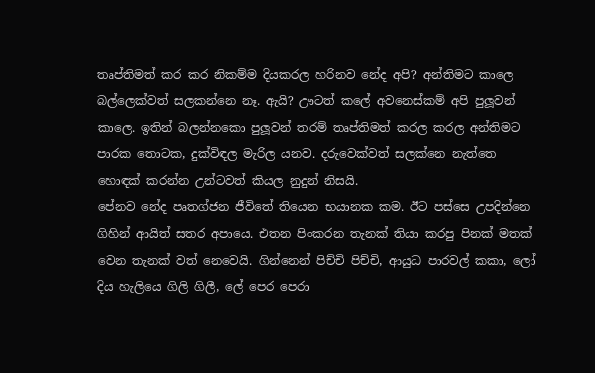තෘප්තිමත් කර කර නිකම්ම දියකරල හරිනව නේද අපි? අන්තිමට කාලෙ බල්ලෙක්වත් සලකන්නෙ නෑ. ඇයි? ඌටත් කලේ අවනෙස්කම් අපි පුලූවන් කාලෙ. ඉතින් බලන්නකො පුලූවන් තරම් තෘප්තිමත් කරල කරල අන්තිමට පාරක තොටක, දුක්විඳල මැරිල යනව. දරුවෙක්වත් සලක්නෙ නැත්තෙ හොඳක් කරන්න උන්ටවත් කියල නුදුන් නිසයි.
පේනව නේද පෘතග්ජන ජීවිතේ තියෙන භයානක කම. ඊට පස්සෙ උපදින්නෙ ගිහින් ආයිත් සතර අපායෙ. එතන පිංකරන තැනක් තියා කරපු පිනක් මතක් වෙන තැනක් වත් නෙවෙයි. ගින්නෙන් පිච්චි පිච්චි, ආයුධ පාරවල් කකා, ලෝ දිය හැලියෙ ගිලි ගිලී, ලේ පෙර පෙරා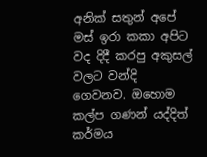අනික් සතුන් අපේ මස් ඉරා කකා අපිට වද දිදී කරපු අකුසල් වලට වන්දි ගෙවනව. ඔහොම කල්ප ගණන් යද්දිත් කර්මය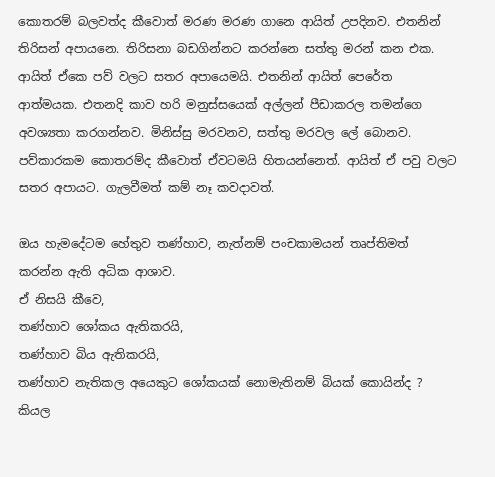කොතරම් බලවත්ද කීවොත් මරණ මරණ ගානෙ ආයිත් උපදිනව. එතනින් තිරිසන් අපායනෙ. තිරිසනා බඩගින්නට කරන්නෙ සත්තු මරන් කන එක. ආයිත් ඒකෙ පව් වලට සතර අපායෙමයි. එතනින් ආයිත් පෙරේත ආත්මයක. එතනදි කාව හරි මනුස්සයෙක් අල්ලන් පීඩාකරල තමන්ගෙ අවශ්‍යතා කරගන්නව. මිනිස්සු මරවනව, සත්තු මරවල ලේ බොනව. පව්කාරකම කොතරම්ද කීවොත් ඒවටමයි හිතයන්නෙත්. ආයිත් ඒ පවු වලට සතර අපායට. ගැලවීමත් කම් නෑ කවදාවත්.

ඔය හැමදේටම හේතුව තණ්හාව, නැත්නම් පංචකාමයන් තෘප්තිමත් කරන්න ඇති අධික ආශාව.
ඒ නිසයි කීවෙ,
තණ්හාව ශෝකය ඇතිකරයි,
තණ්හාව බිය ඇතිකරයි,
තණ්හාව නැතිකල අයෙකුට ශෝකයක් නොමැතිනම් බියක් කොයින්ද ? කියල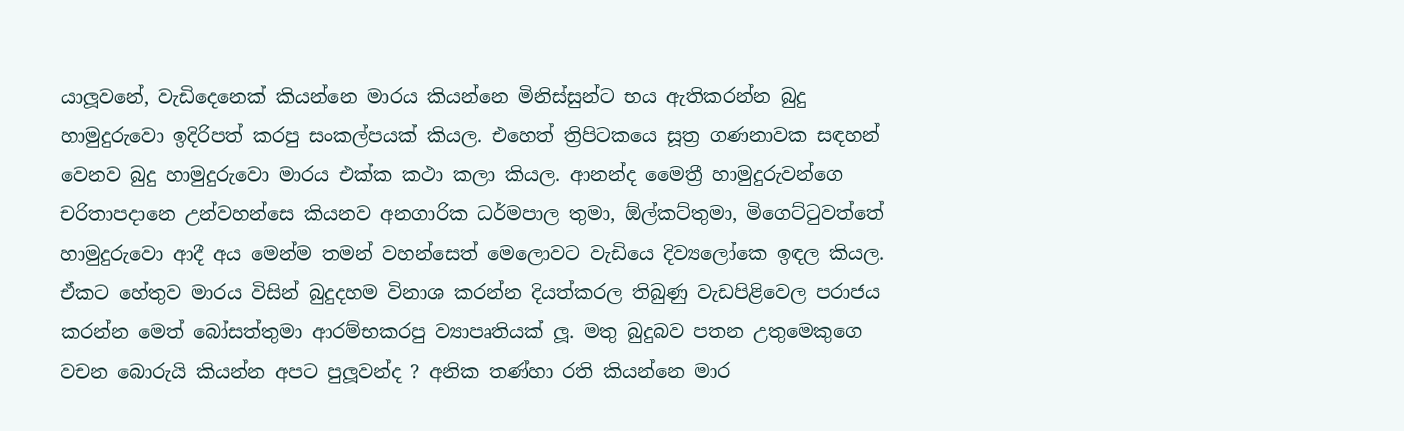යාලූවනේ, වැඩිදෙනෙක් කියන්නෙ මාරය කියන්නෙ මිනිස්සුන්ට භය ඇතිකරන්න බුදු හාමුදුරුවො ඉදිරිපත් කරපු සංකල්පයක් කියල. එහෙත් ත්‍රිපිටකයෙ සූත්‍ර ගණනාවක සඳහන් වෙනව බුදු හාමුදුරුවො මාරය එක්ක කථා කලා කියල. ආනන්ද මෛත්‍රී හාමුදුරුවන්ගෙ චරිතාපදානෙ උන්වහන්සෙ කියනව අනගාරික ධර්මපාල තුමා, ඕල්කට්තුමා, මිගෙට්ටුවත්තේ හාමුදුරුවො ආදී අය මෙන්ම තමන් වහන්සෙත් මෙලොවට වැඩියෙ දිව්‍යලෝකෙ ඉඳල කියල. ඒකට හේතුව මාරය විසින් බුදුදහම විනාශ කරන්න දියත්කරල තිබුණු වැඩපිළිවෙල පරාජය කරන්න මෙත් බෝසත්තුමා ආරම්භකරපු ව්‍යාපෘතියක් ලූ. මතු බුදුබව පතන උතුමෙකුගෙ වචන බොරුයි කියන්න අපට පුලූවන්ද ? අනික තණ්හා රති කියන්නෙ මාර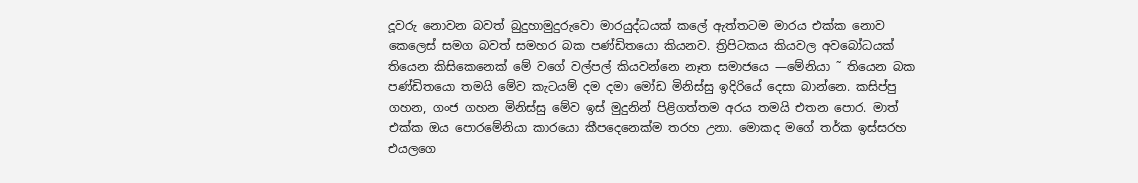දූවරු නොවන බවත් බුදුහාමුදුරුවො මාරයුද්ධයක් කලේ ඇත්තටම මාරය එක්ක නොව කෙලෙස් සමග බවත් සමහර බක පණ්ඩිතයො කියනව. ත්‍රිපිටකය කියවල අවබෝධයක් තියෙන කිසිකෙනෙක් මේ වගේ වල්පල් කියවන්නෙ නෑත සමාජයෙ —මේනියා ˜ තියෙන බක පණ්ඩිතයො තමයි මේව කැටයම් දම දමා මෝඩ මිනිස්සු ඉදිරියේ දෙසා බාන්නෙ. කසිප්පු ගහන, ගංජ ගහන මිනිස්සු මේව ඉස් මුදුනින් පිළිගත්තම අරය තමයි එතන පොර. මාත් එක්ක ඔය පොරමේනියා කාරයො කීපදෙනෙක්ම තරහ උනා. මොකද මගේ තර්ක ඉස්සරහ එයලගෙ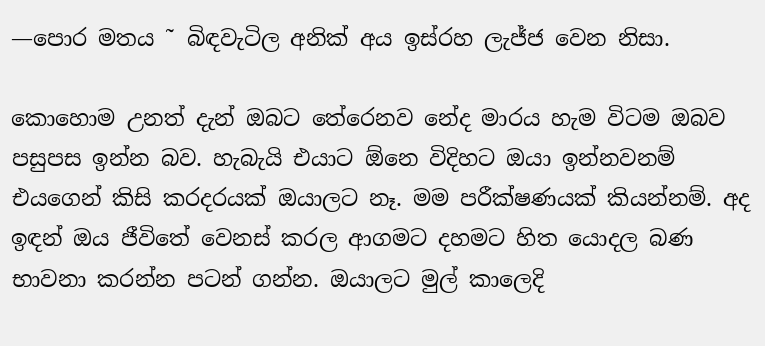—පොර මතය ˜ බිඳවැටිල අනික් අය ඉස්රහ ලැජ්ජ වෙන නිසා.

කොහොම උනත් දැන් ඔබට තේරෙනව නේද මාරය හැම විටම ඔබව පසුපස ඉන්න බව. හැබැයි එයාට ඕනෙ විදිහට ඔයා ඉන්නවනම් එයගෙන් කිසි කරදරයක් ඔයාලට නෑ. මම පරීක්ෂණයක් කියන්නම්. අද ඉඳන් ඔය ජීවිතේ වෙනස් කරල ආගමට දහමට හිත යොදල බණ භාවනා කරන්න පටන් ගන්න. ඔයාලට මුල් කාලෙදි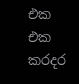එක එක කරදර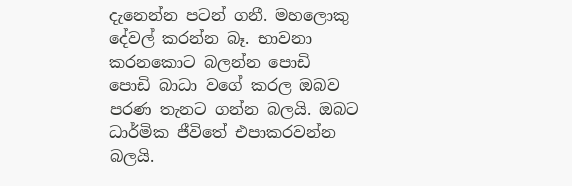දැනෙන්න පටන් ගනී. මහලොකු දේවල් කරන්න බෑ. භාවනා කරනකොට බලන්න පොඩි පොඩි බාධා වගේ කරල ඔබව පරණ තැනට ගන්න බලයි. ඔබට ධාර්මික ජීවිතේ එපාකරවන්න බලයි.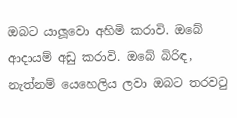ඔබට යාලූවො අහිමි කරාවි. ඔබේ ආදායම් අඩු කරාවි. ඔබේ බිරිඳ, නැත්නම් යෙහෙලිය ලවා ඔබට තරවටු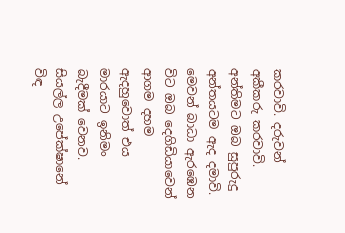කරවාවි. දරුවන් අකීකරු කරවාවි. අන්තිමට ඔබ සුපුරුදු අන්තයටම ඇද දමාවි.
මෙවන් බාධා ඇරඹෙන විට ඔබ දෙගිඩියාවෙන් ආගම දහම ඇදහුවොත් එය මාරයාට ඉනිමං බැදීමක් වෙනව. සියල්ල උපේක්ෂානේ විඳ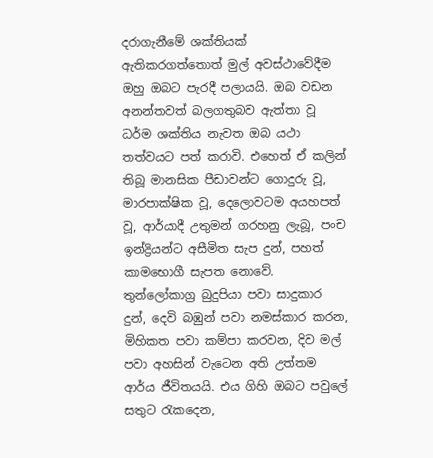දරාගැනීමේ ශක්තියක් ඇතිකරගත්තොත් මුල් අවස්ථාවේදීම ඔහු ඔබට පැරදී පලායයි. ඔබ වඩන අනන්තවත් බලගතුබව ඇත්තා වූ ධර්ම ශක්තිය නැවත ඔබ යථා තත්වයට පත් කරාවි. එහෙත් ඒ කලින් තිබූ මානසික පීඩාවන්ට ගොදුරු වූ, මාරපාක්ෂික වූ, දෙලොවටම අයහපත් වූ, ආර්යාදී උතුමන් ගරහනු ලැබූ, පංච ඉන්ද්‍රියන්ට අසීමිත සැප දුන්, පහත් කාමභොගී සැපත නොවේ. තුන්ලෝකාග්‍ර බුදුපියා පවා සාදුකාර දුන්, දෙවි බඹුන් පවා නමස්කාර කරන, මිහිකත පවා කම්පා කරවන, දිව මල් පවා අහසින් වැටෙන අති උත්තම ආර්ය ජීවිතයයි. එය ගිහි ඔබට පවුලේ සතුට රැකදෙන,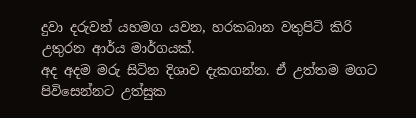දුවා දරුවන් යහමග යවන, හරකබාන වතුපිටි කිරි උතුරන ආර්ය මාර්ගයක්.
අද අදම මරු සිටින දිශාව දැකගන්න. ඒ උත්තම මගට පිවිසෙන්නට උත්සුක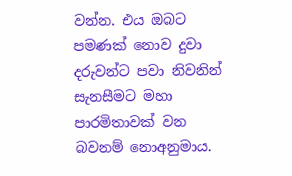වන්න. එය ඔබට පමණක් නොව දුවා දරුවන්ට පවා නිවනින් සැනසීමට මහා පාරමිතාවක් වන බවනම් නොඅනුමාය.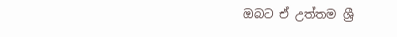ඔබට ඒ උත්තම ශ්‍රී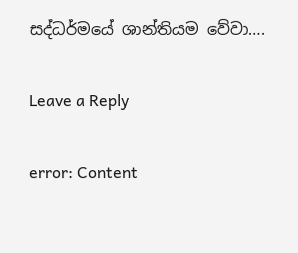සද්ධර්මයේ ශාන්තියම වේවා….

Leave a Reply

error: Content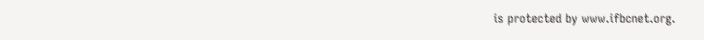is protected by www.ifbcnet.org.